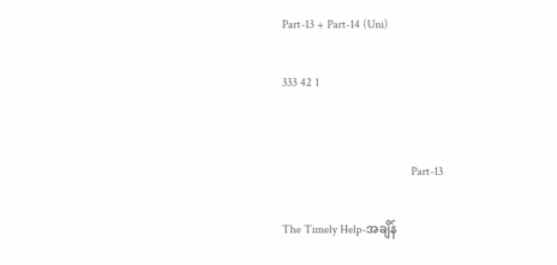Part-13 + Part-14 (Uni)

333 42 1


                                           Part-13

The Timely Help-အချိန်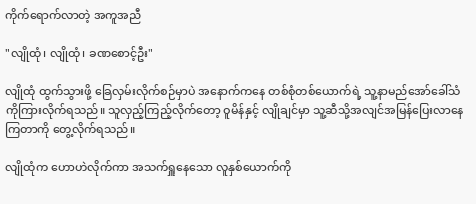ကိုက်ရောက်လာတဲ့ အကူအညီ

"လျိုထုံ၊ လျိုထုံ၊ ခဏစောင့်ဦး"

လျိုထုံ ထွက်သွားဖို့ ခြေလှမ်းလိုက်စဉ်မှာပဲ အနောက်ကနေ တစ်စုံတစ်ယောက်ရဲ့ သူ့နာမည်အော်ခေါ်သံကိုကြားလိုက်ရသည်။ သူလှည့်ကြည့်လိုက်တော့ ဝူမိန်နှင့် လျိုချင်မှာ သူ့ဆီသို့အလျင်အမြန်ပြေးလာနေကြတာကို တွေ့လိုက်ရသည်။

လျိုထုံက ဟောဟဲလိုက်ကာ အသက်ရှူနေသော လူနှစ်ယောက်ကို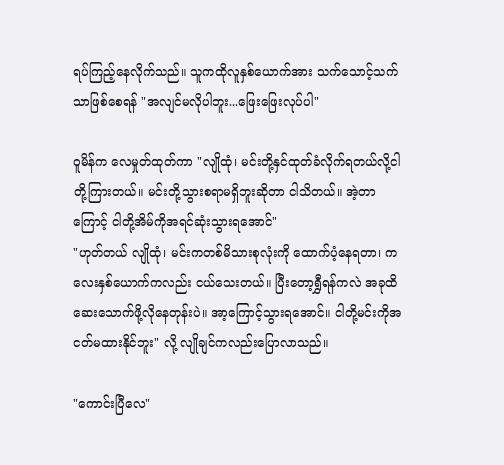ရပ်ကြည့်နေလိုက်သည်။ သူကထိုလူနှစ်ယောက်အား သက်သောင့်သက်သာဖြစ်စေရန် "အလျင်မလိုပါဘူး...ဖြေးဖြေးလုပ်ပါ"

ဝူမိန်က လေမှုတ်ထုတ်ကာ "လျိုထုံ၊ မင်းတို့နှင်ထုတ်ခံလိုက်ရတယ်လို့ငါတို့ကြားတယ်။ မင်းတို့သွားစရာမရှိဘူးဆိုတာ ငါသိတယ်။ အဲ့တာကြောင့် ငါတို့အိမ်ကိုအရင်ဆုံးသွားရအောင်"
"ဟုတ်တယ် လျိုထုံ၊ မင်းကတစ်မိသားစုလုံးကို ထောက်ပံ့နေရတာ၊ ကလေးနှစ်ယောက်ကလည်း ငယ်သေးတယ်။ ပြီးတော့ရွှီရန်ကလဲ အခုထိဆေးသောက်ဖို့လိုနေတုန်းပဲ။ အာ့ကြောင့်သွားရအောင်။ ငါတို့မင်းကိုအငတ်မထားနိုင်ဘူး" လို့ လျိုချင်ကလည်းပြောလာသည်။

"ကောင်းပြီလေ"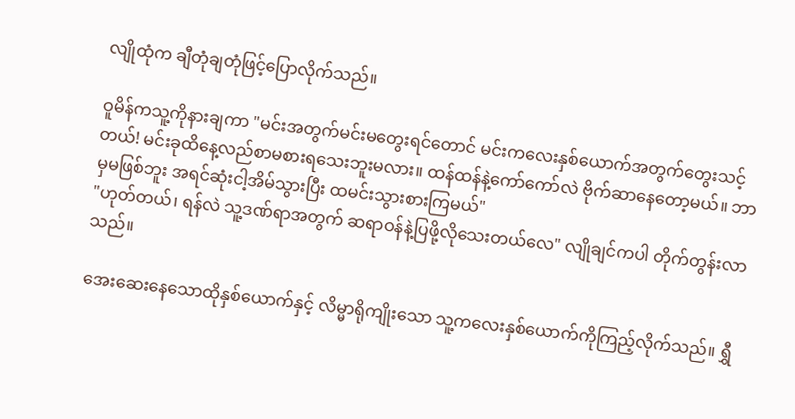လျိုထုံက ချီတုံချတုံဖြင့်ပြောလိုက်သည်။

ဝူမိန်ကသူ့ကိုနားချကာ "မင်းအတွက်မင်းမတွေးရင်တောင် မင်းကလေးနှစ်ယောက်အတွက်တွေးသင့်တယ်! မင်းခုထိနေ့လည်စာမစားရသေးဘူးမလား။ ထန်ထန်နဲ့ကော်ကော်လဲ ဗိုက်ဆာနေတော့မယ်။ ဘာမှမဖြစ်ဘူး အရင်ဆုံးငါ့အိမ်သွားပြီး ထမင်းသွားစားကြမယ်"
"ဟုတ်တယ်၊ ရန်လဲ သူ့ဒဏ်ရာအတွက် ဆရာဝန်နဲ့ပြဖို့လိုသေးတယ်လေ" လျိုချင်ကပါ တိုက်တွန်းလာသည်။

အေးဆေးနေသောထိုနှစ်ယောက်နှင့် လိမ္မာရိုကျိုးသော သူ့ကလေးနှစ်ယောက်ကိုကြည့်လိုက်သည်။ ရွှီ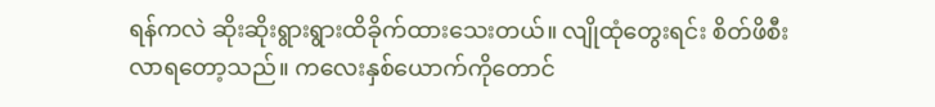ရန်ကလဲ ဆိုးဆိုးရွားရွားထိခိုက်ထားသေးတယ်။ လျိုထုံတွေးရင်း စိတ်ဖိစီးလာရတော့သည်။ ကလေးနှစ်ယောက်ကိုတောင်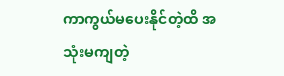ကာကွယ်မပေးနိုင်တဲ့ထိ အသုံးမကျတဲ့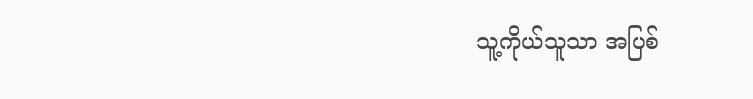သူ့ကိုယ်သူသာ အပြစ်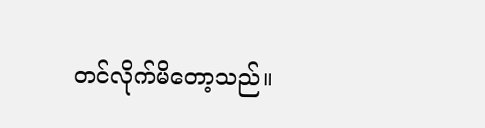တင်လိုက်မိတော့သည်။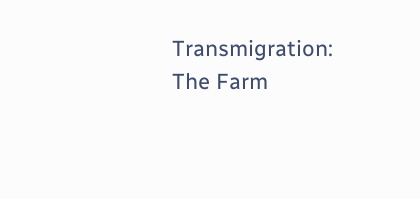Transmigration: The Farm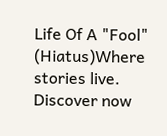Life Of A "Fool" (Hiatus)Where stories live. Discover now